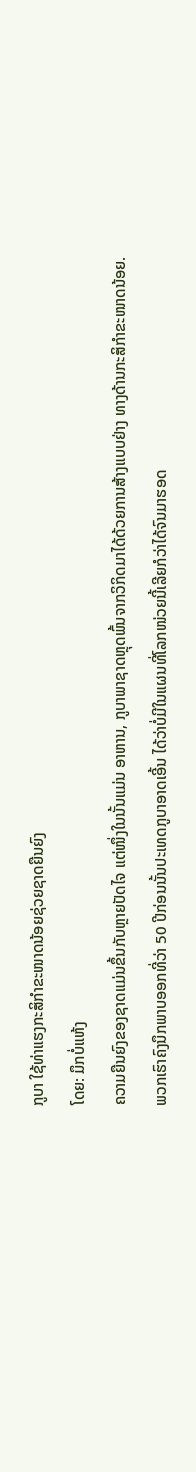ກູບາ ໃຊ້ທ່າແຮງກະສິກຳຂະໜາດນ້ອຍຊ່ວຍຊາດຍືນຍົງ
ໂດຍ: ມຶກບໍ່ແຫ້ງ
ຄວາມຍືນຍົງຂອງຊາດແມ່ນຂຶ້ນກັບຫຼາຍປັດໄຈ ແຕ່ໜຶ່ງໃນນັ້ນແມ່ນ ອາຫານ, ກູບາພາຊາດຫຼຸດພົ້ນຈາກວິກິດມາໄດ້ດ້ວຍການສ້າງແບບຢ່າງ ທາງດ້ານກະສິກຳຂະໜາດນ້ອຍ.
ພວກເຮົາຄົງນຶກພາບອອກທີ່ວ່າ 50 ປີກ່ອນນັ້ນປະເທດກູບາອາດເອີ້ນ ໄດ້ວ່າບໍ່ມີໃນແຜນທີ່ໂລກໜ່ວຍນີ້ເລີຍກໍວ່າໄດ້ຈົນມາຮອດ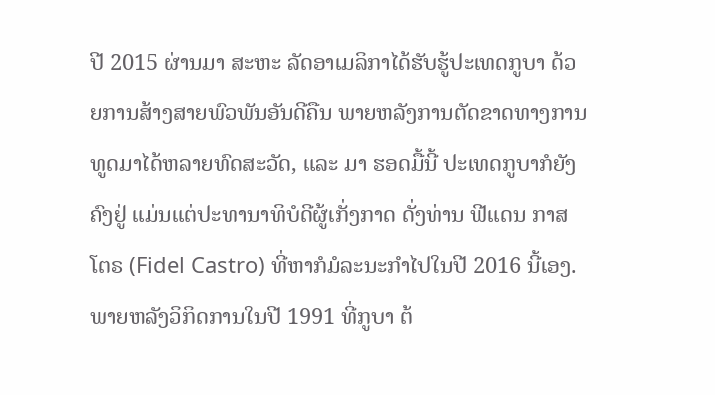ປີ 2015 ຜ່ານມາ ສະຫະ ລັດອາເມລິກາໄດ້ຮັບຮູ້ປະເທດກູບາ ດ້ວຍການສ້າງສາຍພົວພັນອັນດີຄືນ ພາຍຫລັງການຕັດຂາດທາງການທູດມາໄດ້ຫລາຍທົດສະວັດ, ແລະ ມາ ຮອດມື້ນີ້ ປະເທດກູບາກໍຍັງຄົງຢູ່ ແມ່ນແຕ່ປະທານາທິບໍດີຜູ້ເກັ່ງກາດ ດັ່ງທ່ານ ຟີແດນ ກາສໂຕຣ (Fidel Castro) ທີ່ຫາກໍມໍລະນະກຳໄປໃນປີ 2016 ນີ້ເອງ.
ພາຍຫລັງວິກິດການໃນປີ 1991 ທີ່ກູບາ ຕ້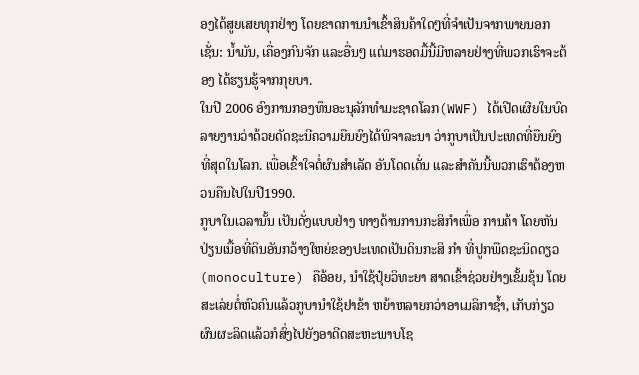ອງໄດ້ສູຍເສຍທຸກຢ່າງ ໂດຍຂາດການນຳເຂົ້າສິນຄ້າໃດໆທີ່ຈຳເປັນຈາກພາຍນອກ ເຊັ່ນ: ນໍ້າມັນ, ເຄື່ອງກົນຈັກ ແລະອື່ນໆ ແຕ່ມາຮອດມື້ນີ້ມີຫລາຍຢ່າງທີ່ພວກເຮົາຈະຕ້ອງ ໄດ້ຮຽນຮູ້ຈາກກຸຍບາ.
ໃນປີ 2006 ອົງການກອງທຶນອະນຸລັກທຳມະຊາດໂລກ(WWF) ໄດ້ເປີດເຜີຍໃນບົດລາຍງານວ່າດ້ວຍດັດຊະນີຄວາມຍືນຍົງໄດ້ພິຈາລະນາ ວ່າກູບາເປັນປະເທດທີ່ຍືນຍົງທີ່ສຸດໃນໂລກ. ເພື່ອເຂົ້າໃຈຕໍ່ຜົນສຳເລັດ ອັນໂດດເດັ່ນ ແລະສຳຄັນນີ້ພວກເຮົາຕ້ອງຫວນຄືນໄປໃນປີ1990.
ກູບາໃນເວລານັ້ນ ເປັນດັ່ງແບບຢ່າງ ທາງດ້ານການກະສິກຳເພື່ອ ການຄ້າ ໂດຍຫັນປ່ຽນເນື້ອທີ່ດິນອັນກວ້າງໃຫຍ່ຂອງປະເທດເປັນດິນກະສິ ກຳ ທີ່ປູກພືດຊະນິດດຽວ (monoculture) ຄືອ້ອຍ, ນໍາໃຊ້ປຸ໋ຍວິທະຍາ ສາດເຂົ້າຊ່ວຍຢ່າງເຂັ້ມຂຸ້ນ ໂດຍສະເລ່ຍຕໍ່ຫົວຄົນແລ້ວກູບານຳໃຊ້ຢາຂ້າ ຫຍ້າຫລາຍກວ່າອາເມລິກາຊໍ້າ, ເກັບກ່ຽວຜົນຜະລິດແລ້ວກໍສົ່ງໄປຍັງອາດີດສະຫະພາບໂຊ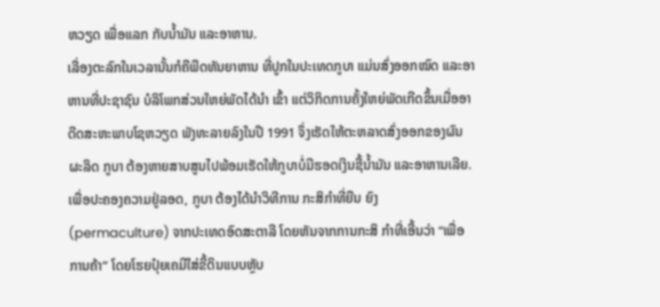ຫວຽດ ເພື່ອແລກ ກັບນໍ້າມັນ ແລະອາຫານ.
ເລື່ອງຕະລົກໃນເວລານັ້ນກໍຄືພືດທັນຍາຫານ ທີ່ປູກໃນປະເທດກູບາ ແມ່ນສົ່ງອອກໝົດ ແລະອາຫານທີ່ປະຊາຊົນ ບໍລິໂພກສ່ວນໃຫຍ່ພັດໄດ້ນຳ ເຂົ້າ ແຕ່ວິກິດການຄັ້ງໃຫຍ່ພັດເກີດຂຶ້ນເມື່ອອາດີດສະຫະພາບໂຊຫວຽດ ພັງທະລາຍລົງໃນປີ 1991 ຈຶ່ງເຮັດໃຫ້ຕະຫລາດສົ່ງອອກຂອງຜົນຜະລິດ ກູບາ ຕ້ອງຫາຍສາບສູນໄປພ້ອມເຮັດໃຫ້ກູບາບໍ່ມີຮອດເງິນຊື້ນໍ້າມັນ ແລະອາຫານເລີຍ.
ເພື່ອປະຄອງຄວາມຢູ່ລອດ, ກູບາ ຕ້ອງໄດ້ນຳວິທີການ ກະສິກຳທີ່ຍືນ ຍົງ (permaculture) ຈາກປະເທດອົດສະຕາລີ ໂດຍຫັນຈາກການກະສິ ກຳທີ່ເອີ້ນວ່າ “ເພື່ອການຄ້າ” ໂດຍໂຮຍປຸ໋ຍເຄມີໃສ່ຂີ້ດິນແບບຫຼັບ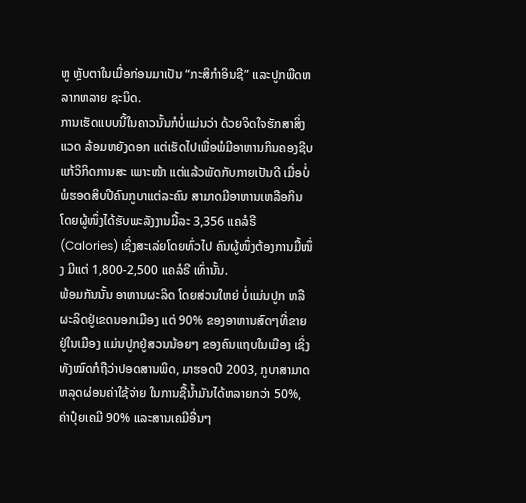ຫູ ຫຼັບຕາໃນເມື່ອກ່ອນມາເປັນ “ກະສິກຳອິນຊີ” ແລະປູກພືດຫລາກຫລາຍ ຊະນິດ.
ການເຮັດແບບນີ້ໃນຄາວນັ້ນກໍບໍ່ແມ່ນວ່າ ດ້ວຍຈິດໃຈຮັກສາສິ່ງແວດ ລ້ອມຫຍັງດອກ ແຕ່ເຮັດໄປເພື່ອພໍມີອາຫານກິນຄອງຊີບແກ້ວິກິດການສະ ເພາະໜ້າ ແຕ່ແລ້ວພັດກັບກາຍເປັນດີ ເມື່ອບໍ່ພໍຮອດສິບປີຄົນກູບາແຕ່ລະຄົນ ສາມາດມີອາຫານເຫລືອກິນ ໂດຍຜູ້ໜຶ່ງໄດ້ຮັບພະລັງງານມື້ລະ 3,356 ແຄລໍຣີ (Calories) ເຊິ່ງສະເລ່ຍໂດຍທົ່ວໄປ ຄົນຜູ້ໜຶ່ງຕ້ອງການມື້ໜຶ່ງ ມີແຕ່ 1,800-2,500 ແຄລໍຣີ ເທົ່ານັ້ນ.
ພ້ອມກັນນັ້ນ ອາຫານຜະລິດ ໂດຍສ່ວນໃຫຍ່ ບໍ່ແມ່ນປູກ ຫລື ຜະລິດຢູ່ເຂດນອກເມືອງ ແຕ່ 90% ຂອງອາຫານສົດໆທີ່ຂາຍຢູ່ໃນເມືອງ ແມ່ນປູກຢູ່ສວນນ້ອຍໆ ຂອງຄົນແຖບໃນເມືອງ ເຊິ່ງທັງໝົດກໍຖືວ່າປອດສານພິດ, ມາຮອດປີ 2003, ກູບາສາມາດຫລຸດຜ່ອນຄ່າໃຊ້ຈ່າຍ ໃນການຊື້ນໍ້າມັນໄດ້ຫລາຍກວ່າ 50%, ຄ່າປຸ໋ຍເຄມີ 90% ແລະສານເຄມີອື່ນໆ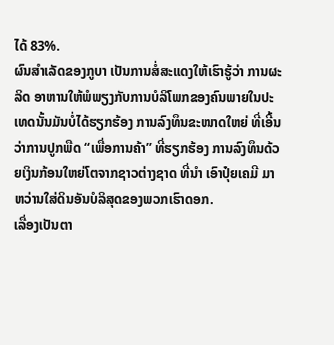ໄດ້ 83%.
ຜົນສຳເລັດຂອງກູບາ ເປັນການສໍ່ສະແດງໃຫ້ເຮົາຮູ້ວ່າ ການຜະລິດ ອາຫານໃຫ້ພໍພຽງກັບການບໍລິໂພກຂອງຄົນພາຍໃນປະເທດນັ້ນມັນບໍ່ໄດ້ຮຽກຮ້ອງ ການລົງທຶນຂະໜາດໃຫຍ່ ທີ່ເອີ້ນວ່າການປູກພືດ “ເພື່ອການຄ້າ” ທີ່ຮຽກຮ້ອງ ການລົງທຶນດ້ວຍເງິນກ້ອນໃຫຍ່ໂຕຈາກຊາວຕ່າງຊາດ ທີ່ນຳ ເອົາປຸ໋ຍເຄມີ ມາຫວ່ານໃສ່ດິນອັນບໍລິສຸດຂອງພວກເຮົາດອກ.
ເລື່ອງເປັນຕາ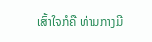ເສົ້າໃຈກໍຄື ທ່າມກາງມີ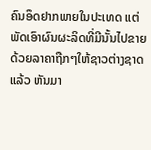ຄົນອຶດຢາກພາຍໃນປະເທດ ແຕ່ ພັດເອົາຜົນຜະລິດທີ່ມີນັ້ນໄປຂາຍດ້ວຍລາຄາຖືກໆໃຫ້ຊາວຕ່າງຊາດ ແລ້ວ ຫັນມາ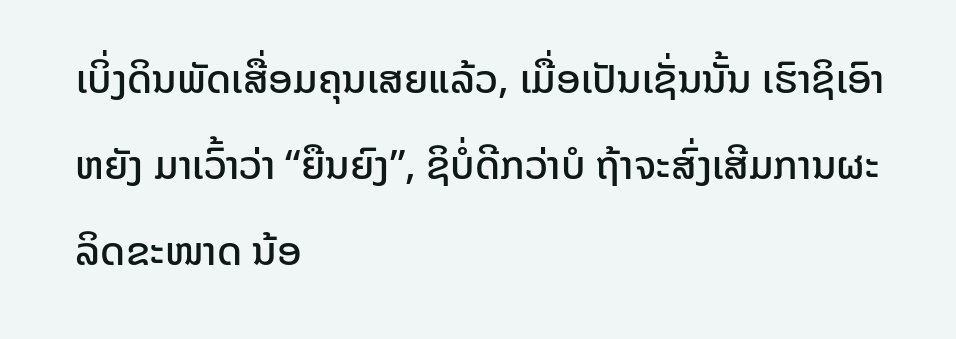ເບິ່ງດິນພັດເສື່ອມຄຸນເສຍແລ້ວ, ເມື່ອເປັນເຊັ່ນນັ້ນ ເຮົາຊິເອົາຫຍັງ ມາເວົ້າວ່າ “ຍືນຍົງ”, ຊິບໍ່ດີກວ່າບໍ ຖ້າຈະສົ່ງເສີມການຜະລິດຂະໜາດ ນ້ອ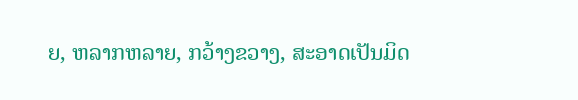ຍ, ຫລາກຫລາຍ, ກວ້າງຂວາງ, ສະອາດເປັນມິດ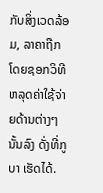ກັບສິ່ງເວດລ້ອມ, ລາຄາຖືກ ໂດຍຊອກວິທີ ຫລຸດຄ່າໃຊ້ຈ່າຍດ້ານຕ່າງໆນັ້ນລົງ ດັ່ງທີ່ກູບາ ເຮັດໄດ້.